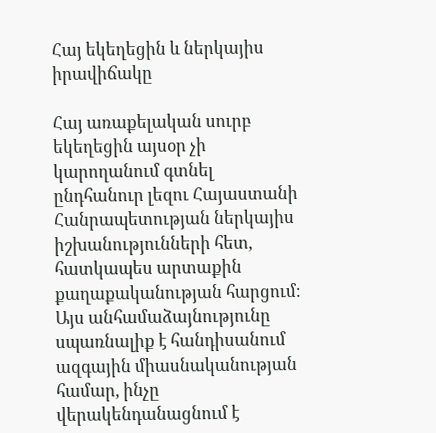Հայ եկեղեցին և ներկայիս իրավիճակը

Հայ առաքելական սուրբ եկեղեցին այսօր չի կարողանում գտնել ընդհանուր լեզու Հայաստանի Հանրապետության ներկայիս իշխանությունների հետ, հատկապես արտաքին քաղաքականության հարցում։ Այս անհամաձայնությունը սպառնալիք է հանդիսանում ազգային միասնականության համար, ինչը վերակենդանացնում է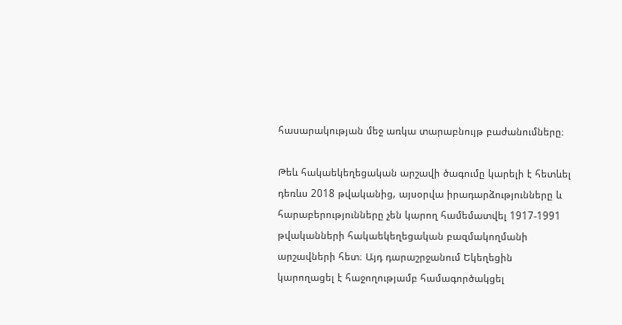հասարակության մեջ առկա տարաբնույթ բաժանումները։

Թեև հակաեկեղեցական արշավի ծագումը կարելի է հետևել դեռևս 2018 թվականից, այսօրվա իրադարձությունները և հարաբերությունները չեն կարող համեմատվել 1917-1991 թվականների հակաեկեղեցական բազմակողմանի արշավների հետ։ Այդ դարաշրջանում Եկեղեցին կարողացել է հաջողությամբ համագործակցել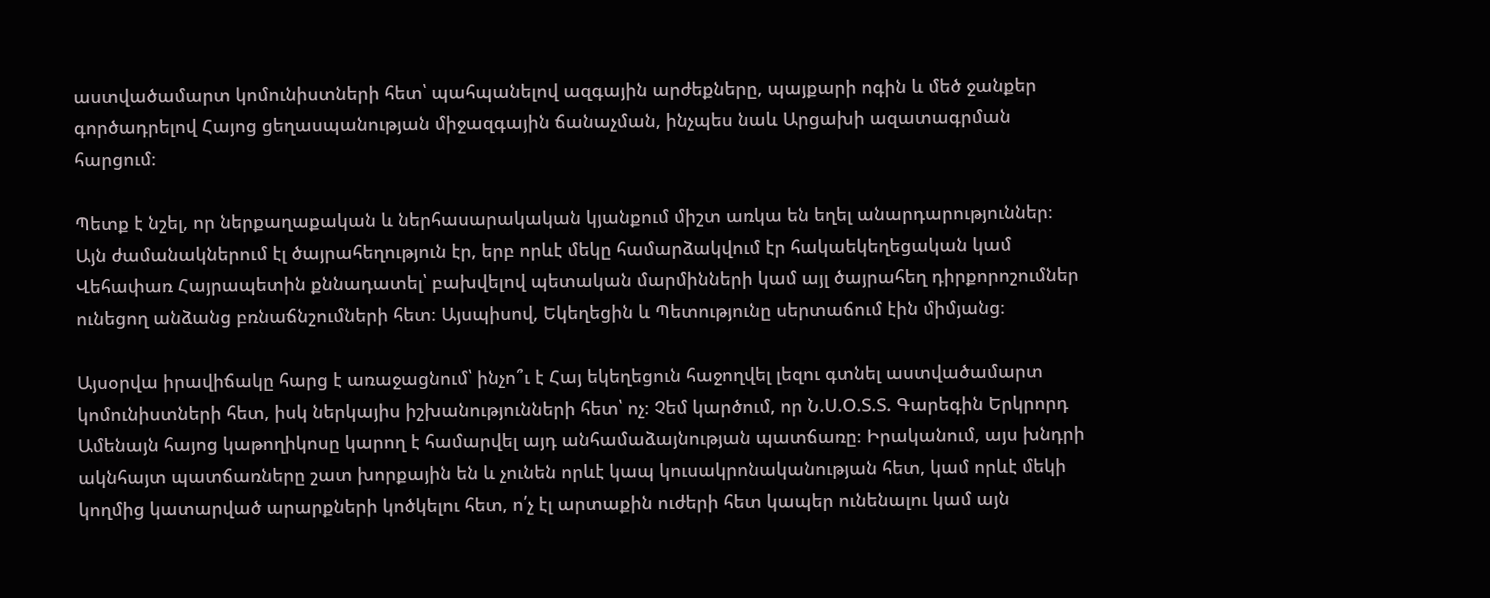աստվածամարտ կոմունիստների հետ՝ պահպանելով ազգային արժեքները, պայքարի ոգին և մեծ ջանքեր գործադրելով Հայոց ցեղասպանության միջազգային ճանաչման, ինչպես նաև Արցախի ազատագրման հարցում։

Պետք է նշել, որ ներքաղաքական և ներհասարակական կյանքում միշտ առկա են եղել անարդարություններ։ Այն ժամանակներում էլ ծայրահեղություն էր, երբ որևէ մեկը համարձակվում էր հակաեկեղեցական կամ Վեհափառ Հայրապետին քննադատել՝ բախվելով պետական մարմինների կամ այլ ծայրահեղ դիրքորոշումներ ունեցող անձանց բռնաճնշումների հետ։ Այսպիսով, Եկեղեցին և Պետությունը սերտաճում էին միմյանց։

Այսօրվա իրավիճակը հարց է առաջացնում՝ ինչո՞ւ է Հայ եկեղեցուն հաջողվել լեզու գտնել աստվածամարտ կոմունիստների հետ, իսկ ներկայիս իշխանությունների հետ՝ ոչ։ Չեմ կարծում, որ Ն.Ս.Օ.Տ.Տ. Գարեգին Երկրորդ Ամենայն հայոց կաթողիկոսը կարող է համարվել այդ անհամաձայնության պատճառը։ Իրականում, այս խնդրի ակնհայտ պատճառները շատ խորքային են և չունեն որևէ կապ կուսակրոնականության հետ, կամ որևէ մեկի կողմից կատարված արարքների կոծկելու հետ, ո՛չ էլ արտաքին ուժերի հետ կապեր ունենալու կամ այն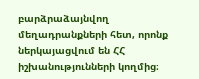բարձրաձայնվող մեղադրանքների հետ, որոնք ներկայացվում են ՀՀ իշխանությունների կողմից։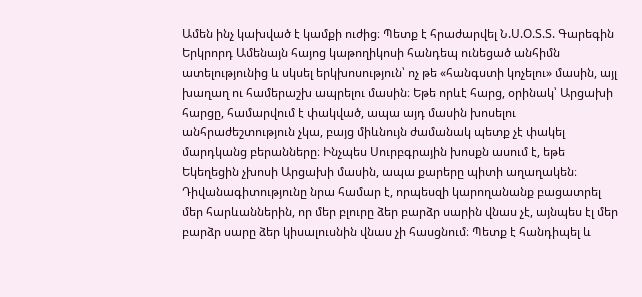Ամեն ինչ կախված է կամքի ուժից։ Պետք է հրաժարվել Ն.Ս.Օ.Տ.Տ. Գարեգին Երկրորդ Ամենայն հայոց կաթողիկոսի հանդեպ ունեցած անհիմն ատելությունից և սկսել երկխոսություն՝ ոչ թե «հանգստի կոչելու» մասին, այլ խաղաղ ու համերաշխ ապրելու մասին։ Եթե որևէ հարց, օրինակ՝ Արցախի հարցը, համարվում է փակված, ապա այդ մասին խոսելու անհրաժեշտություն չկա, բայց միևնույն ժամանակ պետք չէ փակել մարդկանց բերանները։ Ինչպես Սուրբգրային խոսքն ասում է, եթե Եկեղեցին չխոսի Արցախի մասին, ապա քարերը պիտի աղաղակեն։ Դիվանագիտությունը նրա համար է, որպեսզի կարողանանք բացատրել մեր հարևաններին, որ մեր բլուրը ձեր բարձր սարին վնաս չէ, այնպես էլ մեր բարձր սարը ձեր կիսալուսնին վնաս չի հասցնում։ Պետք է հանդիպել և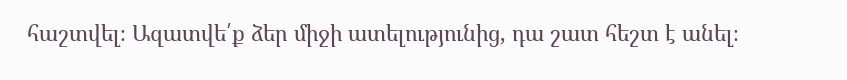հաշտվել։ Ազատվե՛ք ձեր միջի ատելությունից, դա շատ հեշտ է անել։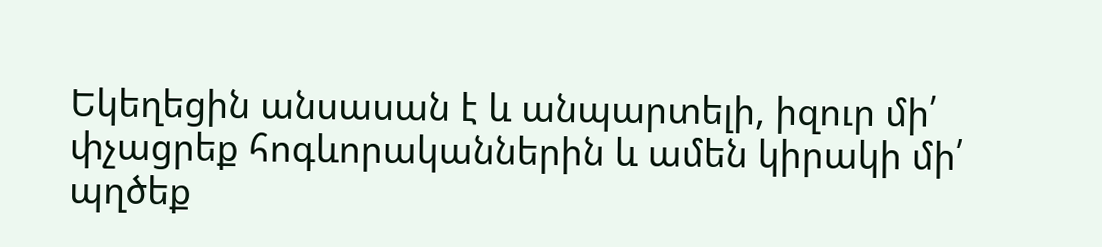Եկեղեցին անսասան է և անպարտելի, իզուր մի՛ փչացրեք հոգևորականներին և ամեն կիրակի մի՛ պղծեք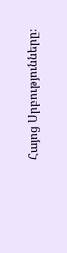Հայոց Սրբությունները։